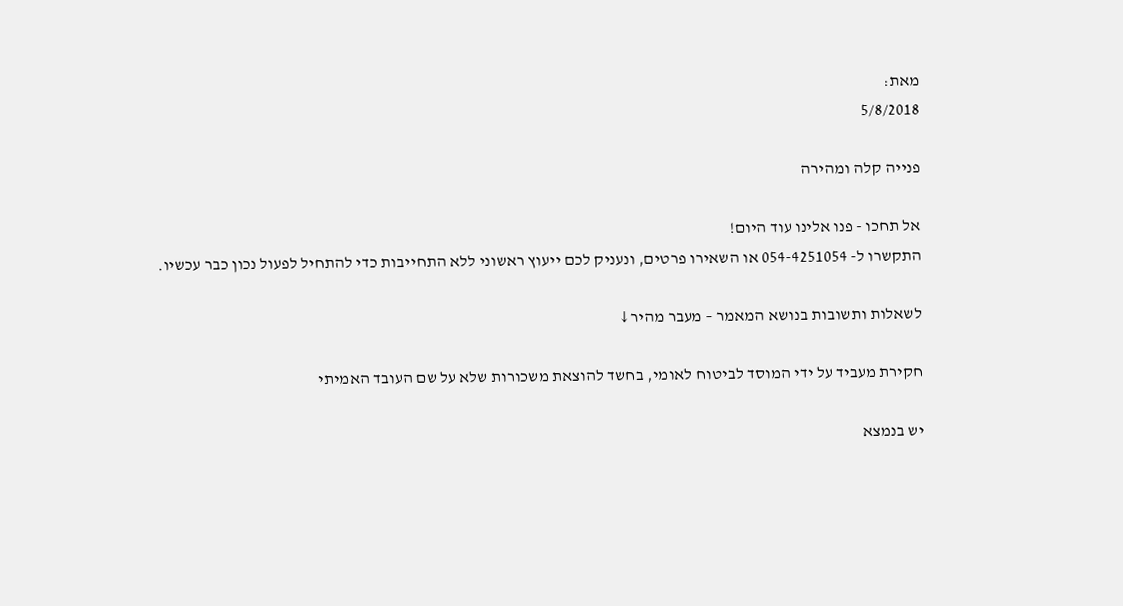מאת:
5/8/2018

פנייה קלה ומהירה

אל תחכו - פנו אלינו עוד היום!
התקשרו ל- 054-4251054 או השאירו פרטים, ונעניק לכם ייעוץ ראשוני ללא התחייבות כדי להתחיל לפעול נכון כבר עכשיו.

לשאלות ותשובות בנושא המאמר – מעבר מהיר ↓

חקירת מעביד על ידי המוסד לביטוח לאומי, בחשד להוצאת משכורות שלא על שם העובד האמיתי

יש בנמצא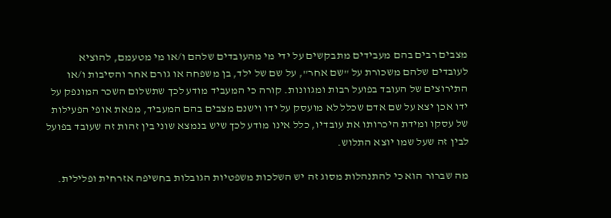מצבים רבים בהם מעבידים מתבקשים על ידי מי מהעובדים שלהם ו/או מי מטעמם, להוציא לעובדים שלהם משכורת על "שם אחר", על שם של ילד, בן משפחה או גורם אחר והסיבות ו/או התירוצים של העובד בפועל רבות ומגוונות. קורה כי המעביד מודע לכך שתשלום השכר המונפק על ידו אכן יצא על שם אדם שכלל לא מועסק על ידו וישנם מצבים בהם המעביד, מפאת אופי הפעילות של עסקו ומידת היכרותו את עובדיו, כלל אינו מודע לכך שיש בנמצא שוני בין זהות זה שעובד בפועל לבין זה שעל שמו יוצא התלוש.

מה שברור הוא כי להתנהלות מסוג זה יש השלכות משפטיות הגובלות בחשיפה אזרחית ופלילית.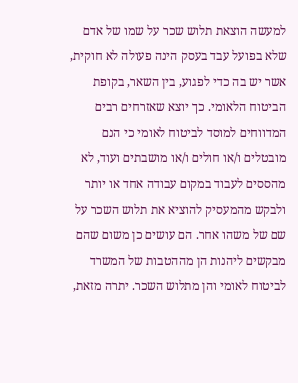למעשה הוצאת תלוש שכר על שמו של אדם שלא בפועל עבד בעסק הינה פעולה לא חוקית, אשר יש בה כדי לפגוע, בין השאר, בקופת הביטוח הלאומי. כך יוצא שאזרחים רבים המדווחים למוסד לביטוח לאומי כי הנם מובטלים ו/או חולים ו/או מושבתים ועוד, לא מהססים לעבוד במקום עבודה אחד או יותר ולבקש מהמעסיק להוציא את תלוש השכר על שם של משהו אחר. הם עושים כן משום שהם מבקשים ליהנות הן מההטבות של המשרד לביטוח לאומי והן מתלוש השכר. יתרה מזאת,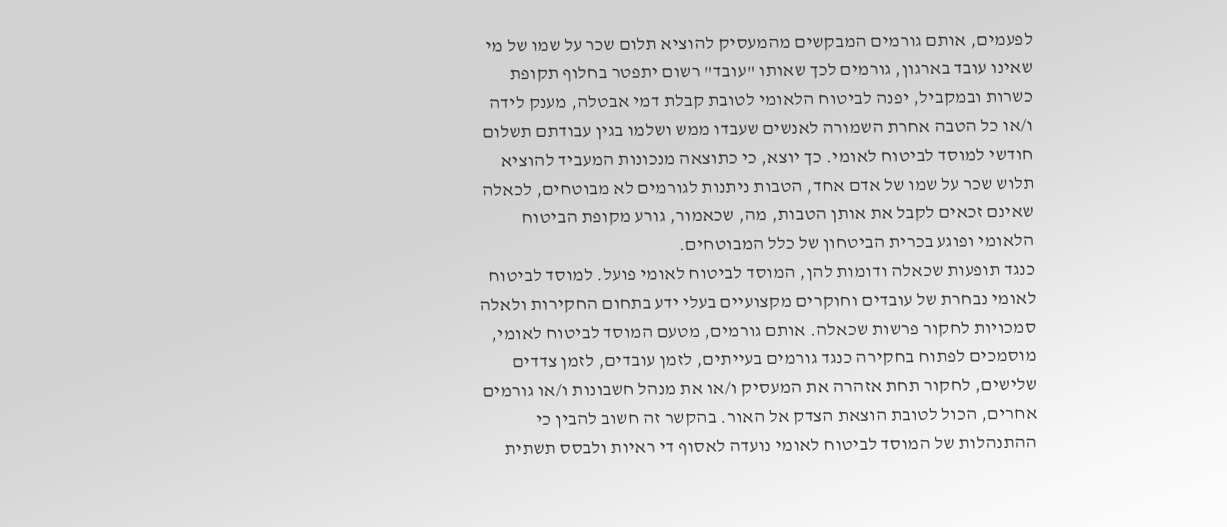לפעמים, אותם גורמים המבקשים מהמעסיק להוציא תלום שכר על שמו של מי שאינו עובד בארגון, גורמים לכך שאותו "עובד" רשום יתפטר בחלוף תקופת כשרות ובמקביל, יפנה לביטוח הלאומי לטובת קבלת דמי אבטלה, מענק לידה ו/או כל הטבה אחרת השמורה לאנשים שעבדו ממש ושלמו בגין עבודתם תשלום חודשי למוסד לביטוח לאומי. כך יוצא, כי כתוצאה מנכונות המעביד להוציא תלוש שכר על שמו של אדם אחד, הטבות ניתנות לגורמים לא מבוטחים, לכאלה שאינם זכאים לקבל את אותן הטבות, מה, שכאמור, גורע מקופת הביטוח הלאומי ופוגע בכרית הביטחון של כלל המבוטחים.
כנגד תופעות שכאלה ודומות להן, המוסד לביטוח לאומי פועל. למוסד לביטוח לאומי נבחרת של עובדים וחוקרים מקצועיים בעלי ידע בתחום החקירות ולאלה סמכויות לחקור פרשות שכאלה. אותם גורמים, מטעם המוסד לביטוח לאומי, מוסמכים לפתוח בחקירה כנגד גורמים בעייתים, לזמן עובדים, לזמן צדדים שלישים, לחקור תחת אזהרה את המעסיק ו/או את מנהל חשבונות ו/או גורמים אחרים, הכול לטובת הוצאת הצדק אל האור. בהקשר זה חשוב להבין כי ההתנהלות של המוסד לביטוח לאומי נועדה לאסוף די ראיות ולבסס תשתית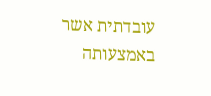עובדתית אשר באמצעותה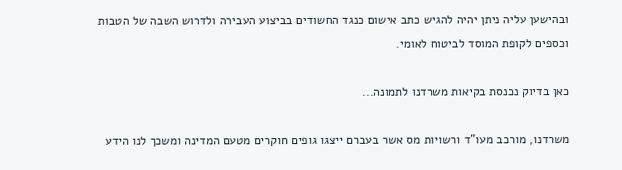ובהישען עליה ניתן יהיה להגיש כתב אישום כנגד החשודים בביצוע העבירה ולדרוש השבה של הטבות וכספים לקופת המוסד לביטוח לאומי.

כאן בדיוק נכנסת בקיאות משרדנו לתמונה...

משרדנו, מורכב מעו"ד ורשויות מס אשר בעברם ייצגו גופים חוקרים מטעם המדינה ומשכך לנו הידע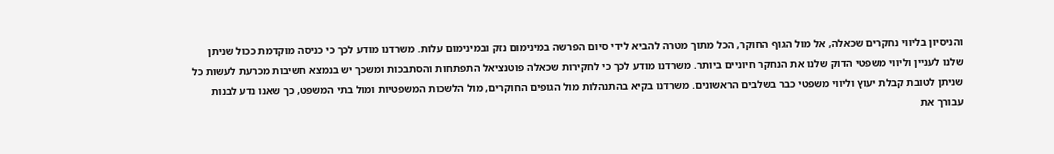והניסיון בליווי נחקרים שכאלה, אל מול הגוף החוקר, הכל מתוך מטרה להביא לידי סיום הפרשה במינימום נזק ובמינימום עלות. משרדנו מודע לכך כי כניסה מוקדמת ככול שניתן שלנו לעניין וליווי משפטי הדוק שלנו את הנחקר חיוניים ביותר. משרדנו מודע לכך כי לחקירות שכאלה פוטנציאל התפתחות והסתבכות ומשכך יש בנמצא חשיבות מכרעת לעשות כל שניתן לטובת קבלת יעוץ וליווי משפטי כבר בשלבים הראשונים. משרדנו בקיא בהתנהלות מול הגופים החוקרים, מול הלשכות המשפטיות ומול בתי המשפט, כך שאנו נדע לבנות עבורך את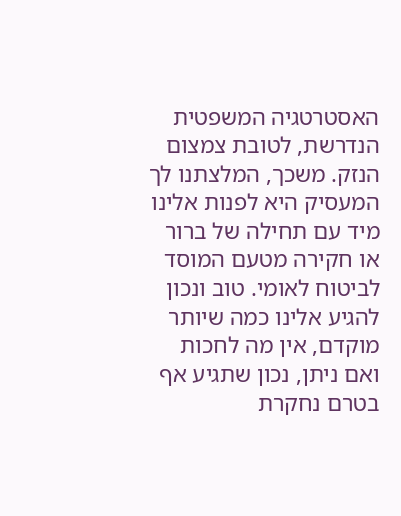האסטרטגיה המשפטית הנדרשת, לטובת צמצום הנזק. משכך, המלצתנו לך המעסיק היא לפנות אלינו מיד עם תחילה של ברור או חקירה מטעם המוסד לביטוח לאומי. טוב ונכון להגיע אלינו כמה שיותר מוקדם, אין מה לחכות ואם ניתן, נכון שתגיע אף בטרם נחקרת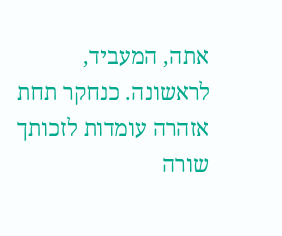אתה, המעביד, לראשונה. כנחקר תחת אזהרה עומדות לזכותך שורה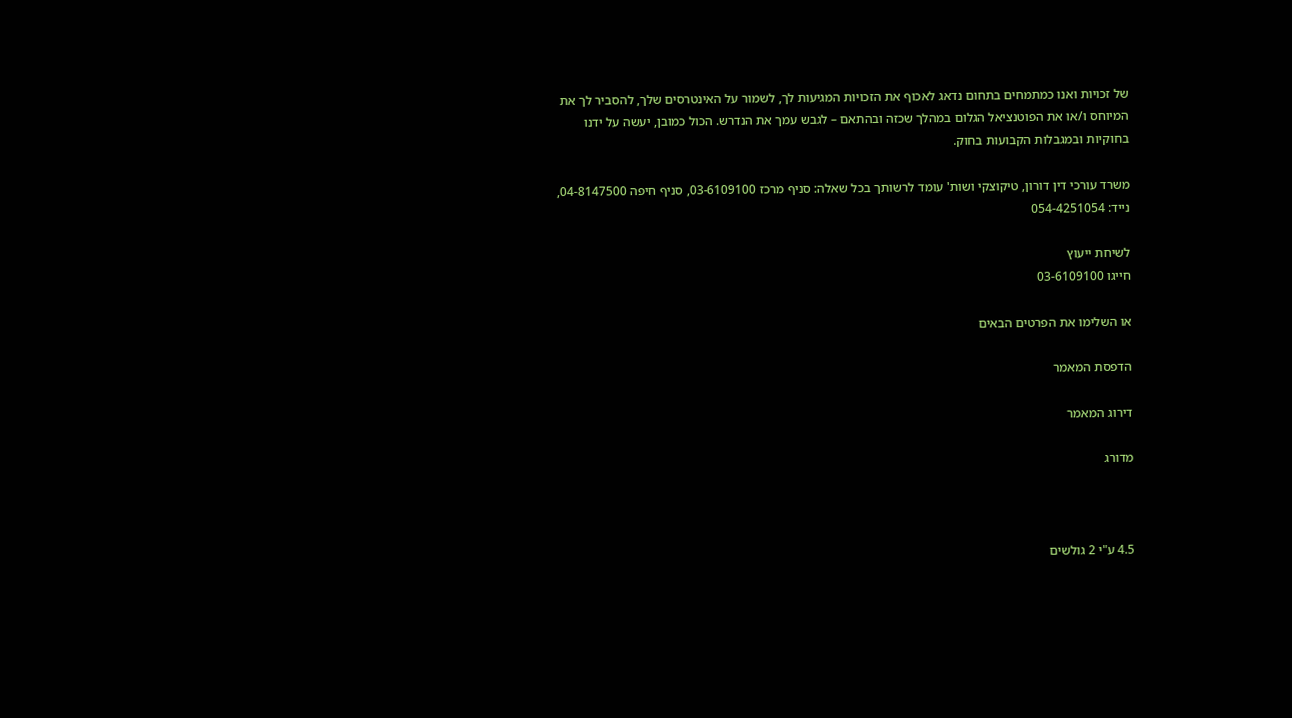של זכויות ואנו כמתמחים בתחום נדאג לאכוף את הזכויות המגיעות לך, לשמור על האינטרסים שלך, להסביר לך את המיוחס ו/או את הפוטנציאל הגלום במהלך שכזה ובהתאם – לגבש עמך את הנדרש. הכול כמובן, יעשה על ידנו בחוקיות ובמגבלות הקבועות בחוק.

משרד עורכי דין דורון, טיקוצקי ושות' עומד לרשותך בכל שאלה: סניף מרכז 03-6109100, סניף חיפה 04-8147500, נייד: 054-4251054

לשיחת ייעוץ
חייגו 03-6109100

או השלימו את הפרטים הבאים

הדפסת המאמר

דירוג המאמר

מדורג



4.5 ע"י 2 גולשים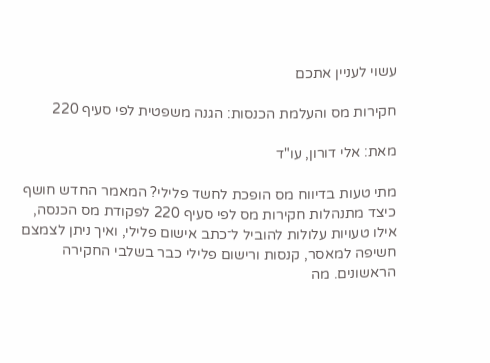עשוי לעניין אתכם

חקירות מס והעלמת הכנסות: הגנה משפטית לפי סעיף 220

מאת: אלי דורון, עו"ד

מתי טעות בדיווח מס הופכת לחשד פלילי? המאמר החדש חושף כיצד מתנהלות חקירות מס לפי סעיף 220 לפקודת מס הכנסה, אילו טעויות עלולות להוביל ל־כתב אישום פלילי, ואיך ניתן לצמצם חשיפה למאסר, קנסות ורישום פלילי כבר בשלבי החקירה הראשונים. מה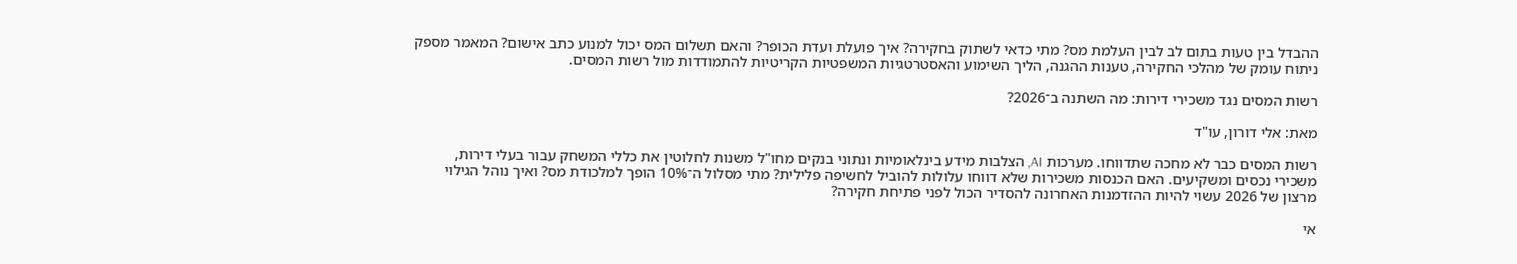ההבדל בין טעות בתום לב לבין העלמת מס? מתי כדאי לשתוק בחקירה? איך פועלת ועדת הכופר? והאם תשלום המס יכול למנוע כתב אישום? המאמר מספק ניתוח עומק של מהלכי החקירה, טענות ההגנה, הליך השימוע והאסטרטגיות המשפטיות הקריטיות להתמודדות מול רשות המסים.

רשות המסים נגד משכירי דירות: מה השתנה ב־2026?

מאת: אלי דורון, עו"ד

רשות המסים כבר לא מחכה שתדווחו. מערכות AI, הצלבות מידע בינלאומיות ונתוני בנקים מחו"ל משנות לחלוטין את כללי המשחק עבור בעלי דירות, משכירי נכסים ומשקיעים. האם הכנסות משכירות שלא דווחו עלולות להוביל לחשיפה פלילית? מתי מסלול ה־10% הופך למלכודת מס? ואיך נוהל הגילוי מרצון של 2026 עשוי להיות ההזדמנות האחרונה להסדיר הכול לפני פתיחת חקירה?

אי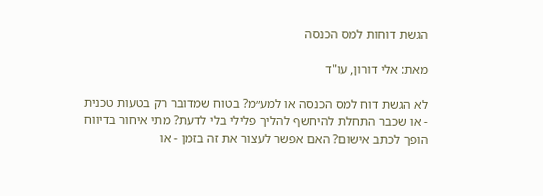הגשת דוחות למס הכנסה

מאת: אלי דורון, עו"ד

לא הגשת דוח למס הכנסה או למע״מ? בטוח שמדובר רק בטעות טכנית - או שכבר התחלת להיחשף להליך פלילי בלי לדעת? מתי איחור בדיווח הופך לכתב אישום? האם אפשר לעצור את זה בזמן - או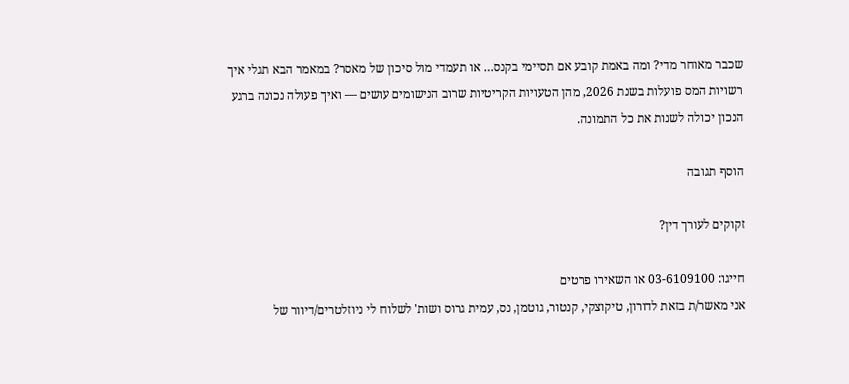שכבר מאוחר מדי? ומה באמת קובע אם תסיימי בקנס… או תעמדי מול סיכון של מאסר? במאמר הבא תגלי איך רשויות המס פועלות בשנת 2026, מהן הטעויות הקריטיות שרוב הנישומים עושים — ואיך פעולה נכונה ברגע הנכון יכולה לשנות את כל התמונה.

הוסף תגובה

זקוקים לעורך דין?

חייגו: 03-6109100 או השאירו פרטים
אני מאשר/ת בזאת לדורון, טיקוצקי, קנטור, גוטמן, נס, עמית גרוס ושות' לשלוח לי ניוזלטרים/דיוור של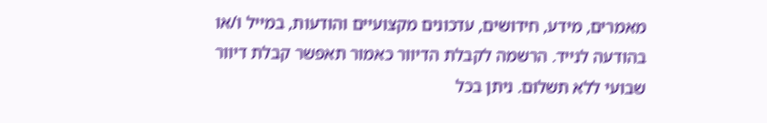מאמרים, מידע, חידושים, עדכונים מקצועיים והודעות, במייל ו/או בהודעה לנייד. הרשמה לקבלת הדיוור כאמור תאפשר קבלת דיוור שבועי ללא תשלום. ניתן בכל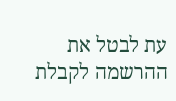עת לבטל את ההרשמה לקבלת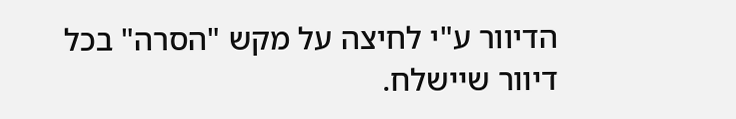הדיוור ע"י לחיצה על מקש "הסרה" בכל דיוור שיישלח.